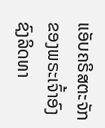ແອັບຄຣິສຕະຈັກຂອງພຣະເຈົ້າອົງຊົງລິດທາ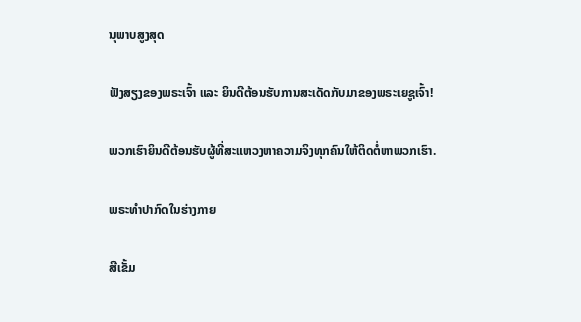ນຸພາບສູງສຸດ

ຟັງສຽງຂອງພຣະເຈົ້າ ແລະ ຍິນດີຕ້ອນຮັບການສະເດັດກັບມາຂອງພຣະເຍຊູເຈົ້າ!

ພວກເຮົາຍິນດີຕ້ອນຮັບຜູ້ທີ່ສະແຫວງຫາຄວາມຈິງທຸກຄົນໃຫ້ຕິດຕໍ່ຫາພວກເຮົາ.

ພຣະທໍາປາກົດໃນຮ່າງກາຍ

ສີເຂັ້ມ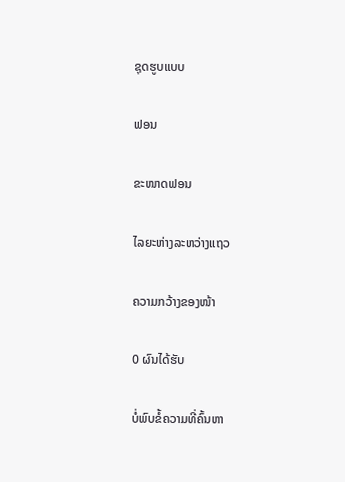ຊຸດຮູບແບບ

ຟອນ

ຂະໜາດຟອນ

ໄລຍະຫ່າງລະຫວ່າງແຖວ

ຄວາມກວ້າງຂອງໜ້າ

0 ຜົນໄດ້ຮັບ

ບໍ່ພົບຂໍ້ຄວາມທີ່ຄົ້ນຫາ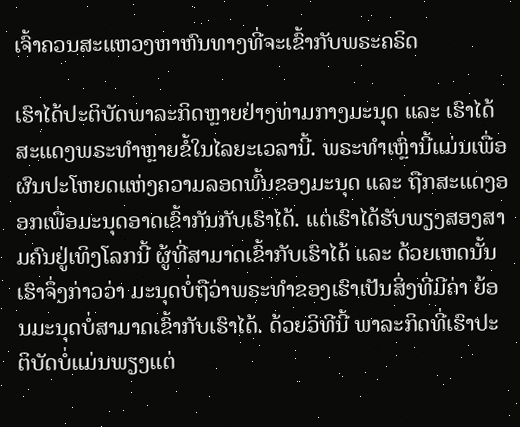ເຈົ້າຄວນສະແຫວງຫາຫົນທາງທີ່ຈະເຂົ້າກັບພຣະຄຣິດ

ເຮົາໄດ້ປະຕິບັດພາລະກິດຫຼາຍຢ່າງທ່າມກາງມະນຸດ ແລະ ເຮົາໄດ້ສະແດງພຣະທຳຫຼາຍຂໍ້ໃນໄລຍະເວລານີ້. ພຣະທຳເຫຼົ່ານີ້ແມ່ນເພື່ອຜົນປະໂຫຍດແຫ່ງຄວາມລອດພົ້ນຂອງມະນຸດ ແລະ ຖືກສະແດງອອກເພື່ອມະນຸດອາດເຂົ້າກັນກັບເຮົາໄດ້. ແຕ່ເຮົາໄດ້ຮັບພຽງສອງສາມຄົນຢູ່ເທິງໂລກນີ້ ຜູ້ທີ່ສາມາດເຂົ້າກັບເຮົາໄດ້ ແລະ ດ້ວຍເຫດນັ້ນ ເຮົາຈຶ່ງກ່າວວ່າ ມະນຸດບໍ່ຖືວ່າພຣະທຳຂອງເຮົາເປັນສິ່ງທີ່ມີຄ່າ ຍ້ອນມະນຸດບໍ່ສາມາດເຂົ້າກັບເຮົາໄດ້. ດ້ວຍວິທີນີ້ ພາລະກິດທີ່ເຮົາປະຕິບັດບໍ່ແມ່ນພຽງແຕ່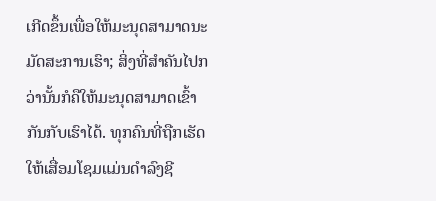ເກີດຂຶ້ນເພື່ອໃຫ້ມະນຸດສາມາດນະມັດສະການເຮົາ; ສິ່ງທີ່ສຳຄັນໄປກວ່ານັ້ນກໍຄືໃຫ້ມະນຸດສາມາດເຂົ້າກັນກັບເຮົາໄດ້. ທຸກຄົນທີ່ຖືກເຮັດໃຫ້ເສື່ອມໂຊມແມ່ນດຳລົງຊີ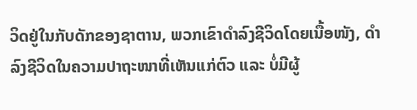ວິດຢູ່ໃນກັບດັກຂອງຊາຕານ, ພວກເຂົາດຳລົງຊີວິດໂດຍເນື້ອໜັງ, ດຳລົງຊີວິດໃນຄວາມປາຖະໜາທີ່ເຫັນແກ່ຕົວ ແລະ ບໍ່ມີຜູ້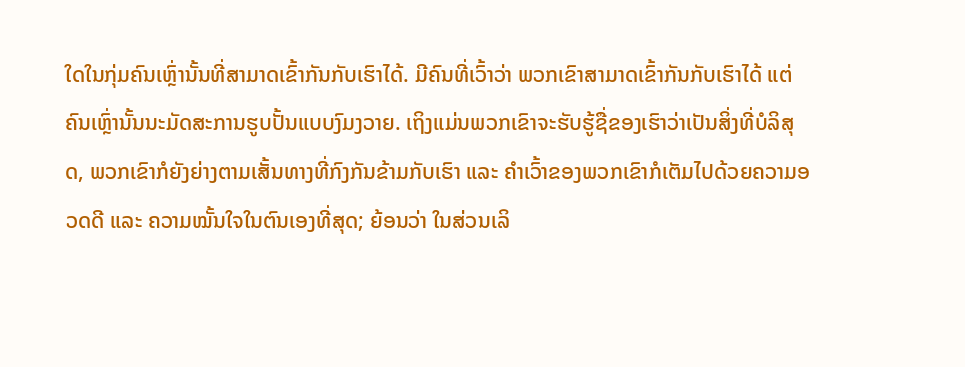ໃດໃນກຸ່ມຄົນເຫຼົ່ານັ້ນທີ່ສາມາດເຂົ້າກັນກັບເຮົາໄດ້. ມີຄົນທີ່ເວົ້າວ່າ ພວກເຂົາສາມາດເຂົ້າກັນກັບເຮົາໄດ້ ແຕ່ຄົນເຫຼົ່ານັ້ນນະມັດສະການຮູບປັ້ນແບບງົມງວາຍ. ເຖິງແມ່ນພວກເຂົາຈະຮັບຮູ້ຊື່ຂອງເຮົາວ່າເປັນສິ່ງທີ່ບໍລິສຸດ, ພວກເຂົາກໍຍັງຍ່າງຕາມເສັ້ນທາງທີ່ກົງກັນຂ້າມກັບເຮົາ ແລະ ຄຳເວົ້າຂອງພວກເຂົາກໍເຕັມໄປດ້ວຍຄວາມອວດດີ ແລະ ຄວາມໝັ້ນໃຈໃນຕົນເອງທີ່ສຸດ; ຍ້ອນວ່າ ໃນສ່ວນເລິ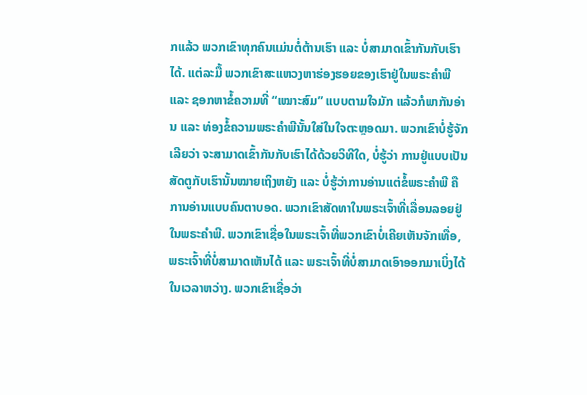ກແລ້ວ ພວກເຂົາທຸກຄົນແມ່ນຕໍ່ຕ້ານເຮົາ ແລະ ບໍ່ສາມາດເຂົ້າກັນກັບເຮົາໄດ້. ແຕ່ລະມື້ ພວກເຂົາສະແຫວງຫາຮ່ອງຮອຍຂອງເຮົາຢູ່ໃນພຣະຄຳພີ ແລະ ຊອກຫາຂໍ້ຄວາມທີ່ “ເໝາະສົມ” ແບບຕາມໃຈມັກ ແລ້ວກໍພາກັນອ່ານ ແລະ ທ່ອງຂໍ້ຄວາມພຣະຄໍາພີນັ້ນໃສ່ໃນໃຈຕະຫຼອດມາ. ພວກເຂົາບໍ່ຮູ້ຈັກເລີຍວ່າ ຈະສາມາດເຂົ້າກັນກັບເຮົາໄດ້ດ້ວຍວິທີໃດ, ບໍ່ຮູ້ວ່າ ການຢູ່ແບບເປັນສັດຕູກັບເຮົານັ້ນໝາຍເຖິງຫຍັງ ແລະ ບໍ່ຮູ້ວ່າການອ່ານແຕ່ຂໍ້ພຣະຄຳພີ ຄືການອ່ານແບບຄົນຕາບອດ. ພວກເຂົາສັດທາໃນພຣະເຈົ້າທີ່ເລື່ອນລອຍຢູ່ໃນພຣະຄຳພີ. ພວກເຂົາເຊື່ອໃນພຣະເຈົ້າທີ່ພວກເຂົາບໍ່ເຄີຍເຫັນຈັກເທື່ອ, ພຣະເຈົ້າທີ່ບໍ່ສາມາດເຫັນໄດ້ ແລະ ພຣະເຈົ້າທີ່ບໍ່ສາມາດເອົາອອກມາເບິ່ງໄດ້ໃນເວລາຫວ່າງ. ພວກເຂົາເຊື່ອວ່າ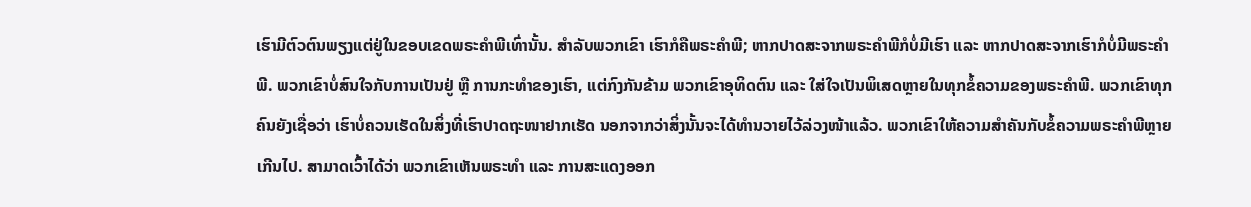ເຮົາມີຕົວຕົນພຽງແຕ່ຢູ່ໃນຂອບເຂດພຣະຄຳພີເທົ່ານັ້ນ. ສຳລັບພວກເຂົາ ເຮົາກໍຄືພຣະຄຳພີ; ຫາກປາດສະຈາກພຣະຄຳພີກໍບໍ່ມີເຮົາ ແລະ ຫາກປາດສະຈາກເຮົາກໍບໍ່ມີພຣະຄຳພີ. ພວກເຂົາບໍ່ສົນໃຈກັບການເປັນຢູ່ ຫຼື ການກະທຳຂອງເຮົາ, ແຕ່ກົງກັນຂ້າມ ພວກເຂົາອຸທິດຕົນ ແລະ ໃສ່ໃຈເປັນພິເສດຫຼາຍໃນທຸກຂໍ້ຄວາມຂອງພຣະຄຳພີ. ພວກເຂົາທຸກຄົນຍັງເຊື່ອວ່າ ເຮົາບໍ່ຄວນເຮັດໃນສິ່ງທີ່ເຮົາປາດຖະໜາຢາກເຮັດ ນອກຈາກວ່າສິ່ງນັ້ນຈະໄດ້ທຳນວາຍໄວ້ລ່ວງໜ້າແລ້ວ. ພວກເຂົາໃຫ້ຄວາມສຳຄັນກັບຂໍ້ຄວາມພຣະຄຳພີຫຼາຍເກີນໄປ. ສາມາດເວົ້າໄດ້ວ່າ ພວກເຂົາເຫັນພຣະທຳ ແລະ ການສະແດງອອກ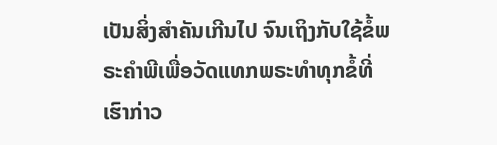ເປັນສິ່ງສຳຄັນເກີນໄປ ຈົນເຖິງກັບໃຊ້ຂໍ້ພຣະຄຳພີເພື່ອວັດແທກພຣະທຳທຸກຂໍ້ທີ່ເຮົາກ່າວ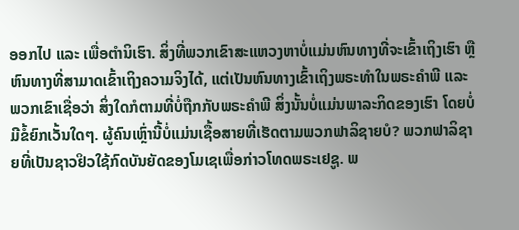ອອກໄປ ແລະ ເພື່ອຕໍານິເຮົາ. ສິ່ງທີ່ພວກເຂົາສະແຫວງຫາບໍ່ແມ່ນຫົນທາງທີ່ຈະເຂົ້າເຖິງເຮົາ ຫຼື ຫົນທາງທີ່ສາມາດເຂົ້າເຖິງຄວາມຈິງໄດ້, ແຕ່ເປັນຫົນທາງເຂົ້າເຖິງພຣະທຳໃນພຣະຄຳພີ ແລະ ພວກເຂົາເຊື່ອວ່າ ສິ່ງໃດກໍຕາມທີ່ບໍ່ຖືກກັບພຣະຄຳພີ ສິ່ງນັ້ນບໍ່ແມ່ນພາລະກິດຂອງເຮົາ ໂດຍບໍ່ມີຂໍ້ຍົກເວັ້ນໃດໆ. ຜູ້ຄົນເຫຼົ່ານີ້ບໍ່ແມ່ນເຊື້ອສາຍທີ່ເຮັດຕາມພວກຟາລິຊາຍບໍ? ພວກຟາລິຊາຍທີ່ເປັນຊາວຢິວໃຊ້ກົດບັນຍັດຂອງໂມເຊເພື່ອກ່າວໂທດພຣະເຢຊູ. ພ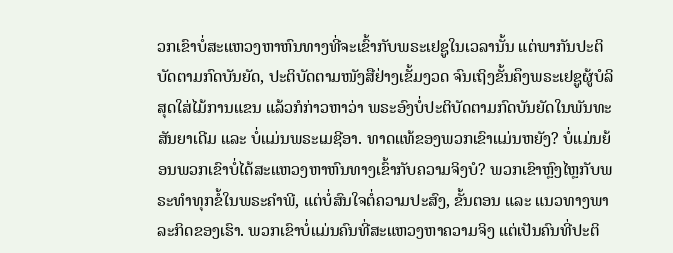ວກເຂົາບໍ່ສະແຫວງຫາຫົນທາງທີ່ຈະເຂົ້າກັບພຣະເຢຊູໃນເວລານັ້ນ ແຕ່ພາກັນປະຕິບັດຕາມກົດບັນຍັດ, ປະຕິບັດຕາມໜັງສືຢ່າງເຂັ້ມງວດ ຈົນເຖິງຂັ້ນຄຶງພຣະເຢຊູຜູ້ບໍລິສຸດໃສ່ໄມ້ການແຂນ ແລ້ວກໍກ່າວຫາວ່າ ພຣະອົງບໍ່ປະຕິບັດຕາມກົດບັນຍັດໃນພັນທະສັນຍາເດີມ ແລະ ບໍ່ແມ່ນພຣະເມຊີອາ. ທາດແທ້ຂອງພວກເຂົາແມ່ນຫຍັງ? ບໍ່ແມ່ນຍ້ອນພວກເຂົາບໍ່ໄດ້ສະແຫວງຫາຫົນທາງເຂົ້າກັບຄວາມຈິງບໍ? ພວກເຂົາຫຼົງໄຫຼກັບພຣະທຳທຸກຂໍ້ໃນພຣະຄຳພີ, ແຕ່ບໍ່ສົນໃຈຕໍ່ຄວາມປະສົງ, ຂັ້ນຕອນ ແລະ ແນວທາງພາລະກິດຂອງເຮົາ. ພວກເຂົາບໍ່ແມ່ນຄົນທີ່ສະແຫວງຫາຄວາມຈິງ ແຕ່ເປັນຄົນທີ່ປະຕິ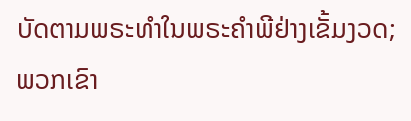ບັດຕາມພຣະທຳໃນພຣະຄຳພີຢ່າງເຂັ້ມງວດ; ພວກເຂົາ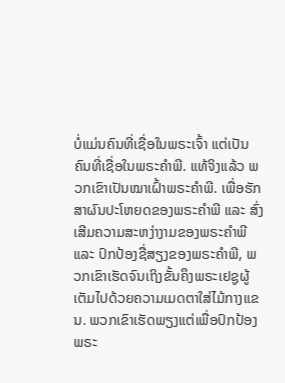ບໍ່ແມ່ນຄົນທີ່ເຊື່ອໃນພຣະເຈົ້າ ແຕ່ເປັນຄົນທີ່ເຊື່ອໃນພຣະຄຳພີ. ແທ້ຈິງແລ້ວ ພວກເຂົາເປັນໝາເຝົ້າພຣະຄຳພີ. ເພື່ອຮັກສາຜົນປະໂຫຍດຂອງພຣະຄຳພີ ແລະ ສົ່ງເສີມຄວາມສະຫງ່າງາມຂອງພຣະຄຳພີ ແລະ ປົກປ້ອງຊື່ສຽງຂອງພຣະຄຳພີ, ພວກເຂົາເຮັດຈົນເຖິງຂັ້ນຄຶງພຣະເຢຊູຜູ້ເຕັມໄປດ້ວຍຄວາມເມດຕາໃສ່ໄມ້ກາງແຂນ. ພວກເຂົາເຮັດພຽງແຕ່ເພື່ອປົກປ້ອງພຣະ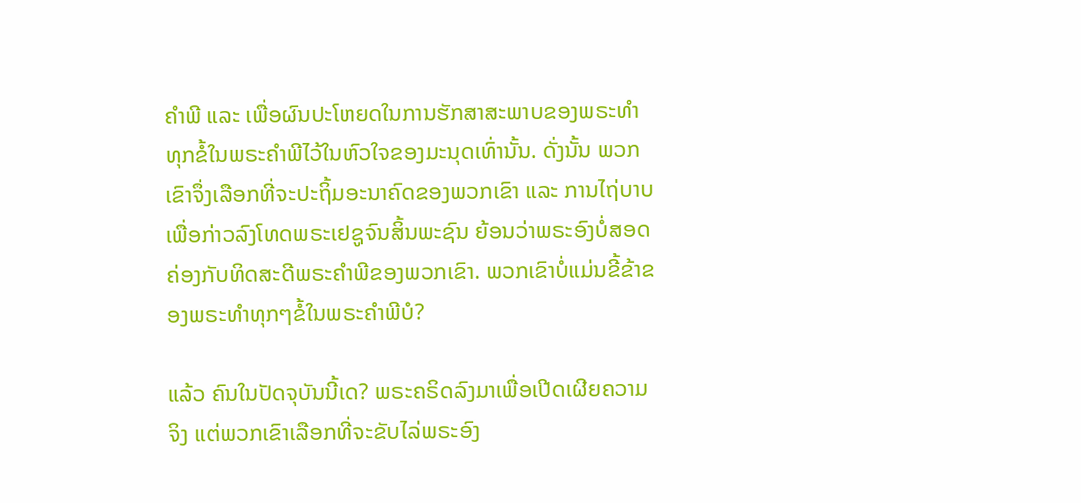ຄຳພີ ແລະ ເພື່ອຜົນປະໂຫຍດໃນການຮັກສາສະພາບຂອງພຣະທຳທຸກຂໍ້ໃນພຣະຄຳພີໄວ້ໃນຫົວໃຈຂອງມະນຸດເທົ່ານັ້ນ. ດັ່ງນັ້ນ ພວກເຂົາຈຶ່ງເລືອກທີ່ຈະປະຖິ້ມອະນາຄົດຂອງພວກເຂົາ ແລະ ການໄຖ່ບາບ ເພື່ອກ່າວລົງໂທດພຣະເຢຊູຈົນສິ້ນພະຊົນ ຍ້ອນວ່າພຣະອົງບໍ່ສອດຄ່ອງກັບທິດສະດີພຣະຄຳພີຂອງພວກເຂົາ. ພວກເຂົາບໍ່ແມ່ນຂີ້ຂ້າຂອງພຣະທຳທຸກໆຂໍ້ໃນພຣະຄຳພີບໍ?

ແລ້ວ ຄົນໃນປັດຈຸບັນນີ້ເດ? ພຣະຄຣິດລົງມາເພື່ອເປີດເຜີຍຄວາມຈິງ ແຕ່ພວກເຂົາເລືອກທີ່ຈະຂັບໄລ່ພຣະອົງ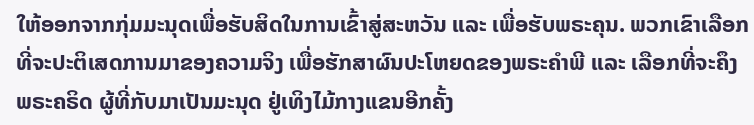ໃຫ້ອອກຈາກກຸ່ມມະນຸດເພື່ອຮັບສິດໃນການເຂົ້າສູ່ສະຫວັນ ແລະ ເພື່ອຮັບພຣະຄຸນ. ພວກເຂົາເລືອກທີ່ຈະປະຕິເສດການມາຂອງຄວາມຈິງ ເພື່ອຮັກສາຜົນປະໂຫຍດຂອງພຣະຄຳພີ ແລະ ເລືອກທີ່ຈະຄຶງພຣະຄຣິດ ຜູ້ທີ່ກັບມາເປັນມະນຸດ ຢູ່ເທິງໄມ້ກາງແຂນອີກຄັ້ງ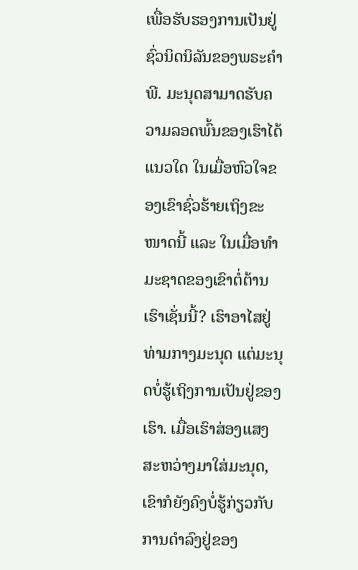ເພື່ອຮັບຮອງການເປັນຢູ່ຊົ່ວນິດນິລັນຂອງພຣະຄຳພີ. ມະນຸດສາມາດຮັບຄວາມລອດພົ້ນຂອງເຮົາໄດ້ແນວໃດ ໃນເມື່ອຫົວໃຈຂອງເຂົາຊົ່ວຮ້າຍເຖິງຂະໜາດນີ້ ແລະ ໃນເມື່ອທຳມະຊາດຂອງເຂົາຕໍ່ຕ້ານເຮົາເຊັ່ນນີ້? ເຮົາອາໄສຢູ່ທ່າມກາງມະນຸດ ແຕ່ມະນຸດບໍ່ຮູ້ເຖິງການເປັນຢູ່ຂອງເຮົາ. ເມື່ອເຮົາສ່ອງແສງສະຫວ່າງມາໃສ່ມະນຸດ, ເຂົາກໍຍັງຄົງບໍ່ຮູ້ກ່ຽວກັບການດໍາລົງຢູ່ຂອງ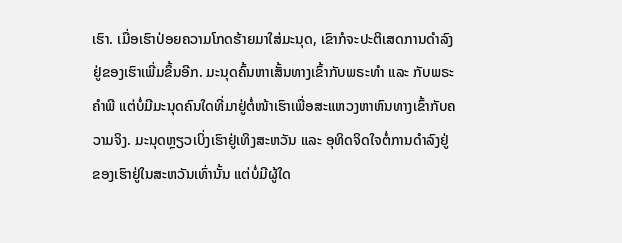ເຮົາ. ເມື່ອເຮົາປ່ອຍຄວາມໂກດຮ້າຍມາໃສ່ມະນຸດ, ເຂົາກໍຈະປະຕິເສດການດໍາລົງຢູ່ຂອງເຮົາເພີ່ມຂຶ້ນອີກ. ມະນຸດຄົ້ນຫາເສັ້ນທາງເຂົ້າກັບພຣະທຳ ແລະ ກັບພຣະຄຳພີ ແຕ່ບໍ່ມີມະນຸດຄົນໃດທີ່ມາຢູ່ຕໍ່ໜ້າເຮົາເພື່ອສະແຫວງຫາຫົນທາງເຂົ້າກັບຄວາມຈິງ. ມະນຸດຫຼຽວເບິ່ງເຮົາຢູ່ເທິງສະຫວັນ ແລະ ອຸທິດຈິດໃຈຕໍ່ການດໍາລົງຢູ່ຂອງເຮົາຢູ່ໃນສະຫວັນເທົ່ານັ້ນ ແຕ່ບໍ່ມີຜູ້ໃດ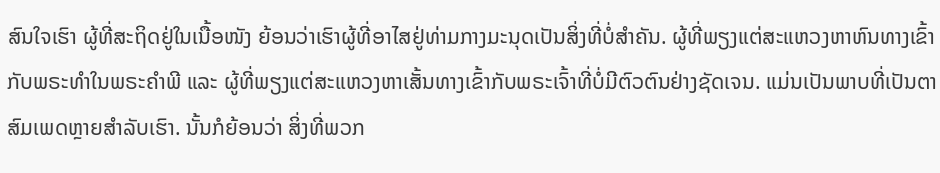ສົນໃຈເຮົາ ຜູ້ທີ່ສະຖິດຢູ່ໃນເນື້ອໜັງ ຍ້ອນວ່າເຮົາຜູ້ທີ່ອາໄສຢູ່ທ່າມກາງມະນຸດເປັນສິ່ງທີ່ບໍ່ສຳຄັນ. ຜູ້ທີ່ພຽງແຕ່ສະແຫວງຫາຫົນທາງເຂົ້າກັບພຣະທຳໃນພຣະຄຳພີ ແລະ ຜູ້ທີ່ພຽງແຕ່ສະແຫວງຫາເສັ້ນທາງເຂົ້າກັບພຣະເຈົ້າທີ່ບໍ່ມີຕົວຕົນຢ່າງຊັດເຈນ. ແມ່ນເປັນພາບທີ່ເປັນຕາສົມເພດຫຼາຍສໍາລັບເຮົາ. ນັ້ນກໍຍ້ອນວ່າ ສິ່ງທີ່ພວກ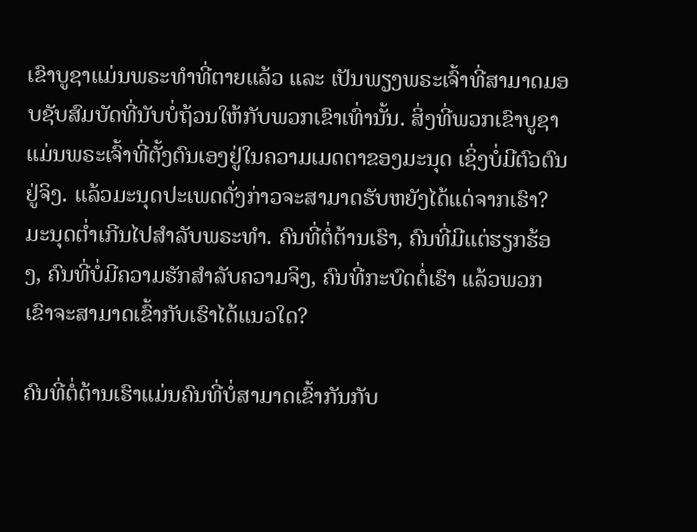ເຂົາບູຊາແມ່ນພຣະທຳທີ່ຕາຍແລ້ວ ແລະ ເປັນພຽງພຣະເຈົ້າທີ່ສາມາດມອບຊັບສົມບັດທີ່ນັບບໍ່ຖ້ວນໃຫ້ກັບພວກເຂົາເທົ່ານັ້ນ. ສິ່ງທີ່ພວກເຂົາບູຊາແມ່ນພຣະເຈົ້າທີ່ຕັ້ງຕົນເອງຢູ່ໃນຄວາມເມດຕາຂອງມະນຸດ ເຊິ່ງບໍ່ມີຕົວຕົນຢູ່ຈິງ. ແລ້ວມະນຸດປະເພດດັ່ງກ່າວຈະສາມາດຮັບຫຍັງໄດ້ແດ່ຈາກເຮົາ? ມະນຸດຕໍ່າເກີນໄປສຳລັບພຣະທຳ. ຄົນທີ່ຕໍ່ຕ້ານເຮົາ, ຄົນທີ່ມີແຕ່ຮຽກຮ້ອງ, ຄົນທີ່ບໍ່ມີຄວາມຮັກສຳລັບຄວາມຈິງ, ຄົນທີ່ກະບົດຕໍ່ເຮົາ ແລ້ວພວກເຂົາຈະສາມາດເຂົ້າກັບເຮົາໄດ້ແນວໃດ?

ຄົນທີ່ຕໍ່ຕ້ານເຮົາແມ່ນຄົນທີ່ບໍ່ສາມາດເຂົ້າກັນກັບ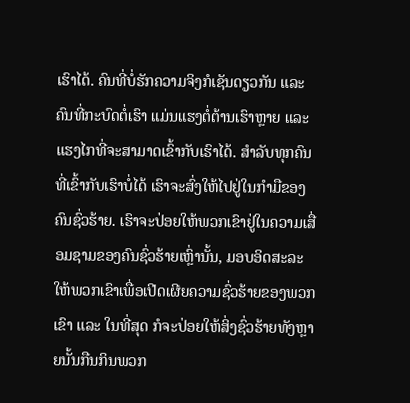ເຮົາໄດ້. ຄົນທີ່ບໍ່ຮັກຄວາມຈິງກໍເຊັນດຽວກັນ ແລະ ຄົນທີ່ກະບົດຕໍ່ເຮົາ ແມ່ນແຮງຕໍ່ຕ້ານເຮົາຫຼາຍ ແລະ ແຮງໄກທີ່ຈະສາມາດເຂົ້າກັບເຮົາໄດ້. ສຳລັບທຸກຄົນທີ່ເຂົ້າກັບເຮົາບໍ່ໄດ້ ເຮົາຈະສົ່ງໃຫ້ໄປຢູ່ໃນກໍາມືຂອງຄົນຊົ່ວຮ້າຍ. ເຮົາຈະປ່ອຍໃຫ້ພວກເຂົາຢູ່ໃນຄວາມເສື່ອມຊາມຂອງຄົນຊົ່ວຮ້າຍເຫຼົ່ານັ້ນ, ມອບອິດສະລະໃຫ້ພວກເຂົາເພື່ອເປີດເຜີຍຄວາມຊົ່ວຮ້າຍຂອງພວກເຂົາ ແລະ ໃນທີ່ສຸດ ກໍຈະປ່ອຍໃຫ້ສິ່ງຊົ່ວຮ້າຍທັງຫຼາຍນັ້ນກືນກິນພວກ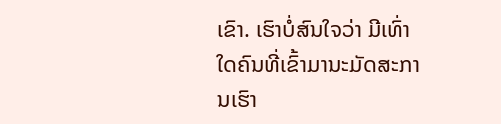ເຂົາ. ເຮົາບໍ່ສົນໃຈວ່າ ມີເທົ່າໃດຄົນທີ່ເຂົ້າມານະມັດສະການເຮົາ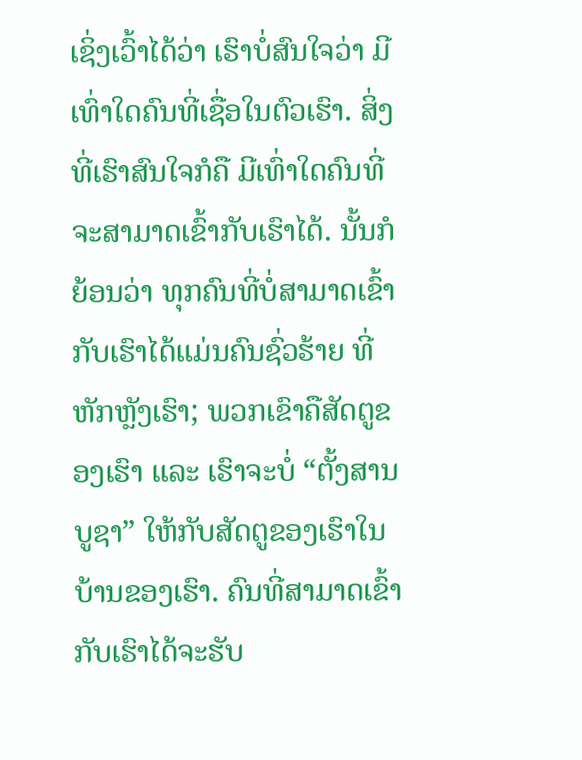ເຊິ່ງເວົ້າໄດ້ວ່າ ເຮົາບໍ່ສົນໃຈວ່າ ມີເທົ່າໃດຄົນທີ່ເຊື່ອໃນຕົວເຮົາ. ສິ່ງທີ່ເຮົາສົນໃຈກໍຄື ມີເທົ່າໃດຄົນທີ່ຈະສາມາດເຂົ້າກັບເຮົາໄດ້. ນັ້ນກໍຍ້ອນວ່າ ທຸກຄົນທີ່ບໍ່ສາມາດເຂົ້າກັບເຮົາໄດ້ແມ່ນຄົນຊົ່ວຮ້າຍ ທີ່ຫັກຫຼັງເຮົາ; ພວກເຂົາຄືສັດຕູຂອງເຮົາ ແລະ ເຮົາຈະບໍ່ “ຕັ້ງສານບູຊາ” ໃຫ້ກັບສັດຕູຂອງເຮົາໃນບ້ານຂອງເຮົາ. ຄົນທີ່ສາມາດເຂົ້າກັບເຮົາໄດ້ຈະຮັບ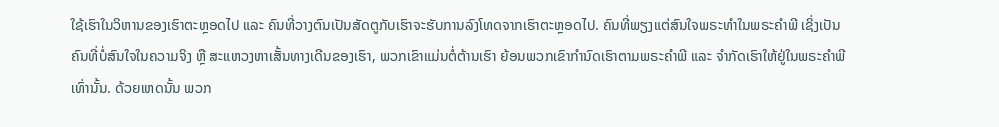ໃຊ້ເຮົາໃນວິຫານຂອງເຮົາຕະຫຼອດໄປ ແລະ ຄົນທີ່ວາງຕົນເປັນສັດຕູກັບເຮົາຈະຮັບການລົງໂທດຈາກເຮົາຕະຫຼອດໄປ. ຄົນທີ່ພຽງແຕ່ສົນໃຈພຣະທຳໃນພຣະຄຳພີ ເຊິ່ງເປັນຄົນທີ່ບໍ່ສົນໃຈໃນຄວາມຈິງ ຫຼື ສະແຫວງຫາເສັ້ນທາງເດີນຂອງເຮົາ, ພວກເຂົາແມ່ນຕໍ່ຕ້ານເຮົາ ຍ້ອນພວກເຂົາກຳນົດເຮົາຕາມພຣະຄຳພີ ແລະ ຈຳກັດເຮົາໃຫ້ຢູ່ໃນພຣະຄຳພີເທົ່ານັ້ນ. ດ້ວຍເຫດນັ້ນ ພວກ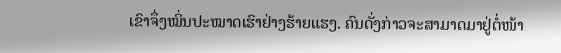ເຂົາຈຶ່ງໝິ່ນປະໝາດເຮົາຢ່າງຮ້າຍແຮງ. ຄົນດັ່ງກ່າວຈະສາມາດມາຢູ່ຕໍ່ໜ້າ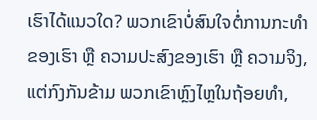ເຮົາໄດ້ແນວໃດ? ພວກເຂົາບໍ່ສົນໃຈຕໍ່ການກະທຳຂອງເຮົາ ຫຼື ຄວາມປະສົງຂອງເຮົາ ຫຼື ຄວາມຈິງ, ແຕ່ກົງກັນຂ້າມ ພວກເຂົາຫຼົງໄຫຼໃນຖ້ອຍທຳ,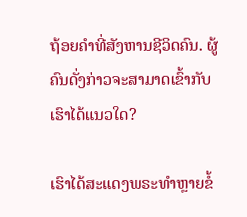ຖ້ອຍຄໍາທີ່ສັງຫານຊີວິດຄົນ. ຜູ້ຄົນດັ່ງກ່າວຈະສາມາດເຂົ້າກັບເຮົາໄດ້ແນວໃດ?

ເຮົາໄດ້ສະແດງພຣະທຳຫຼາຍຂໍ້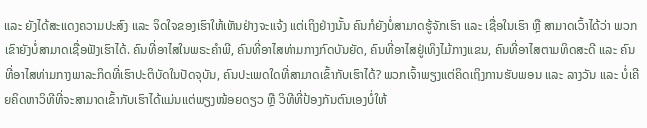ແລະ ຍັງໄດ້ສະແດງຄວາມປະສົງ ແລະ ຈິດໃຈຂອງເຮົາໃຫ້ເຫັນຢ່າງຈະແຈ້ງ ແຕ່ເຖິງຢ່າງນັ້ນ ຄົນກໍຍັງບໍ່ສາມາດຮູ້ຈັກເຮົາ ແລະ ເຊື່ອໃນເຮົາ ຫຼື ສາມາດເວົ້າໄດ້ວ່າ ພວກເຂົາຍັງບໍ່ສາມາດເຊື່ອຟັງເຮົາໄດ້. ຄົນທີ່ອາໄສໃນພຣະຄຳພີ, ຄົນທີ່ອາໄສທ່າມກາງກົດບັນຍັດ, ຄົນທີ່ອາໄສຢູ່ເທິງໄມ້ກາງແຂນ, ຄົນທີ່ອາໄສຕາມທິດສະດີ ແລະ ຄົນທີ່ອາໄສທ່າມກາງພາລະກິດທີ່ເຮົາປະຕິບັດໃນປັດຈຸບັນ, ຄົນປະເພດໃດທີ່ສາມາດເຂົ້າກັບເຮົາໄດ້? ພວກເຈົ້າພຽງແຕ່ຄິດເຖິງການຮັບພອນ ແລະ ລາງວັນ ແລະ ບໍ່ເຄີຍຄິດຫາວິທີທີ່ຈະສາມາດເຂົ້າກັບເຮົາໄດ້ແມ່ນແຕ່ພຽງໜ້ອຍດຽວ ຫຼື ວິທີທີ່ປ້ອງກັນຕົນເອງບໍ່ໃຫ້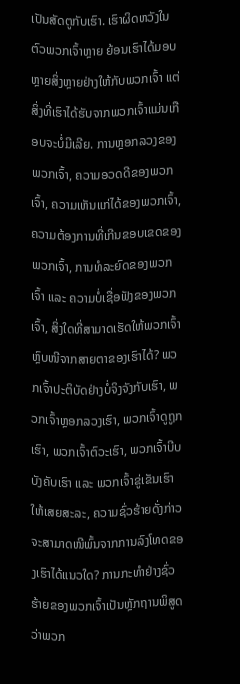ເປັນສັດຕູກັບເຮົາ. ເຮົາຜິດຫວັງໃນຕົວພວກເຈົ້າຫຼາຍ ຍ້ອນເຮົາໄດ້ມອບຫຼາຍສິ່ງຫຼາຍຢ່າງໃຫ້ກັບພວກເຈົ້າ ແຕ່ສິ່ງທີ່ເຮົາໄດ້ຮັບຈາກພວກເຈົ້າແມ່ນເກືອບຈະບໍ່ມີເລີຍ. ການຫຼອກລວງຂອງພວກເຈົ້າ, ຄວາມອວດດີຂອງພວກເຈົ້າ, ຄວາມເຫັນແກ່ໄດ້ຂອງພວກເຈົ້າ, ຄວາມຕ້ອງການທີ່ເກີນຂອບເຂດຂອງພວກເຈົ້າ, ການທໍລະຍົດຂອງພວກເຈົ້າ ແລະ ຄວາມບໍ່ເຊື່ອຟັງຂອງພວກເຈົ້າ, ສິ່ງໃດທີ່ສາມາດເຮັດໃຫ້ພວກເຈົ້າຫຼົບໜີຈາກສາຍຕາຂອງເຮົາໄດ້? ພວກເຈົ້າປະຕິບັດຢ່າງບໍ່ຈິງຈັງກັບເຮົາ, ພວກເຈົ້າຫຼອກລວງເຮົາ, ພວກເຈົ້າດູຖູກເຮົາ, ພວກເຈົ້າຕົວະເຮົາ, ພວກເຈົ້າບີບບັງຄັບເຮົາ ແລະ ພວກເຈົ້າຂູ່ເຂັນເຮົາໃຫ້ເສຍສະລະ, ຄວາມຊົ່ວຮ້າຍດັ່ງກ່າວຈະສາມາດໜີພົ້ນຈາກການລົງໂທດຂອງເຮົາໄດ້ແນວໃດ? ການກະທຳຢ່າງຊົ່ວຮ້າຍຂອງພວກເຈົ້າເປັນຫຼັກຖານພິສູດວ່າພວກ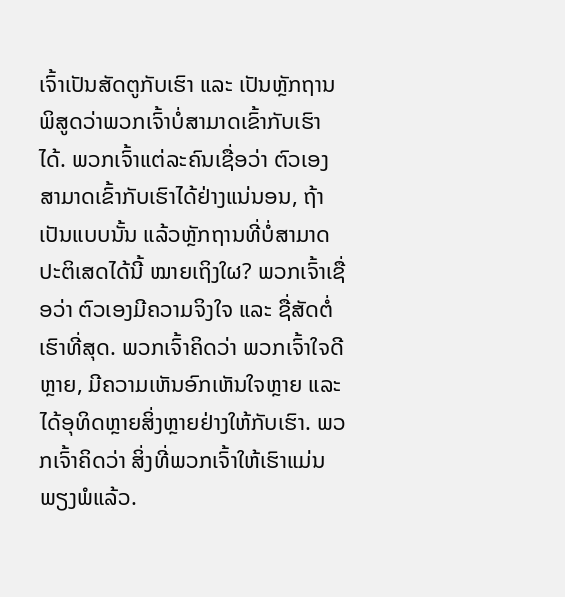ເຈົ້າເປັນສັດຕູກັບເຮົາ ແລະ ເປັນຫຼັກຖານພິສູດວ່າພວກເຈົ້າບໍ່ສາມາດເຂົ້າກັບເຮົາໄດ້. ພວກເຈົ້າແຕ່ລະຄົນເຊື່ອວ່າ ຕົວເອງສາມາດເຂົ້າກັບເຮົາໄດ້ຢ່າງແນ່ນອນ, ຖ້າເປັນແບບນັ້ນ ແລ້ວຫຼັກຖານທີ່ບໍ່ສາມາດປະຕິເສດໄດ້ນີ້ ໝາຍເຖິງໃຜ? ພວກເຈົ້າເຊື່ອວ່າ ຕົວເອງມີຄວາມຈິງໃຈ ແລະ ຊື່ສັດຕໍ່ເຮົາທີ່ສຸດ. ພວກເຈົ້າຄິດວ່າ ພວກເຈົ້າໃຈດີຫຼາຍ, ມີຄວາມເຫັນອົກເຫັນໃຈຫຼາຍ ແລະ ໄດ້ອຸທິດຫຼາຍສິ່ງຫຼາຍຢ່າງໃຫ້ກັບເຮົາ. ພວກເຈົ້າຄິດວ່າ ສິ່ງທີ່ພວກເຈົ້າໃຫ້ເຮົາແມ່ນພຽງພໍແລ້ວ.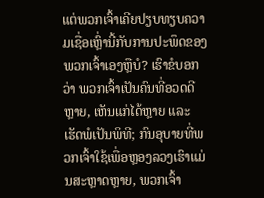ແຕ່ພວກເຈົ້າເຄີຍປຽບທຽບຄວາມເຊື່ອເຫຼົ່ານີ້ກັບການປະພຶດຂອງພວກເຈົ້າເອງຫຼືບໍ? ເຮົາຂໍບອກວ່າ ພວກເຈົ້າເປັນຄົນທີ່ອວດດີຫຼາຍ, ເຫັນແກ່ໄດ້ຫຼາຍ ແລະ ເຮັດພໍເປັນພິທີ; ກົນອຸບາຍທີ່ພວກເຈົ້າໃຊ້ເພື່ອຫຼອງລວງເຮົາແມ່ນສະຫຼາດຫຼາຍ, ພວກເຈົ້າ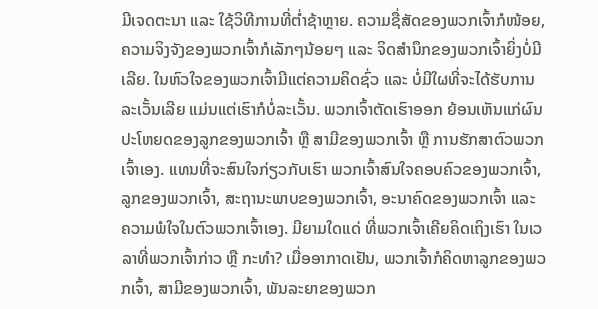ມີເຈດຕະນາ ແລະ ໃຊ້ວິທີການທີ່ຕໍ່າຊ້າຫຼາຍ. ຄວາມຊື່ສັດຂອງພວກເຈົ້າກໍໜ້ອຍ, ຄວາມຈິງຈັງຂອງພວກເຈົ້າກໍເລັກໆນ້ອຍໆ ແລະ ຈິດສຳນຶກຂອງພວກເຈົ້າຍິ່ງບໍ່ມີເລີຍ. ໃນຫົວໃຈຂອງພວກເຈົ້າມີແຕ່ຄວາມຄິດຊົ່ວ ແລະ ບໍ່ມີໃຜທີ່ຈະໄດ້ຮັບການລະເວັ້ນເລີຍ ແມ່ນແຕ່ເຮົາກໍບໍ່ລະເວັ້ນ. ພວກເຈົ້າຕັດເຮົາອອກ ຍ້ອນເຫັນແກ່ຜົນປະໂຫຍດຂອງລູກຂອງພວກເຈົ້າ ຫຼື ສາມີຂອງພວກເຈົ້າ ຫຼື ການຮັກສາຕົວພວກເຈົ້າເອງ. ແທນທີ່ຈະສົນໃຈກ່ຽວກັບເຮົາ ພວກເຈົ້າສົນໃຈຄອບຄົວຂອງພວກເຈົ້າ, ລູກຂອງພວກເຈົ້າ, ສະຖານະພາບຂອງພວກເຈົ້າ, ອະນາຄົດຂອງພວກເຈົ້າ ແລະ ຄວາມພໍໃຈໃນຕົວພວກເຈົ້າເອງ. ມີຍາມໃດແດ່ ທີ່ພວກເຈົ້າເຄີຍຄິດເຖິງເຮົາ ໃນເວລາທີ່ພວກເຈົ້າກ່າວ ຫຼື ກະທຳ? ເມື່ອອາກາດເຢັນ, ພວກເຈົ້າກໍຄິດຫາລູກຂອງພວກເຈົ້າ, ສາມີຂອງພວກເຈົ້າ, ພັນລະຍາຂອງພວກ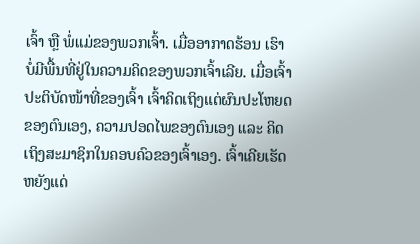ເຈົ້າ ຫຼື ພໍ່ແມ່ຂອງພວກເຈົ້າ. ເມື່ອອາກາດຮ້ອນ ເຮົາບໍ່ມີພື້ນທີ່ຢູ່ໃນຄວາມຄິດຂອງພວກເຈົ້າເລີຍ. ເມື່ອເຈົ້າປະຕິບັດໜ້າທີ່ຂອງເຈົ້າ ເຈົ້າຄິດເຖິງແຕ່ຜົນປະໂຫຍດຂອງຕົນເອງ, ຄວາມປອດໄພຂອງຕົນເອງ ແລະ ຄິດເຖິງສະມາຊິກໃນຄອບຄົວຂອງເຈົ້າເອງ. ເຈົ້າເຄີຍເຮັດຫຍັງແດ່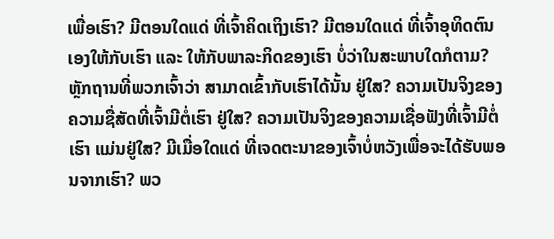ເພື່ອເຮົາ? ມີຕອນໃດແດ່ ທີ່ເຈົ້າຄິດເຖິງເຮົາ? ມີຕອນໃດແດ່ ທີ່ເຈົ້າອຸທິດຕົນເອງໃຫ້ກັບເຮົາ ແລະ ໃຫ້ກັບພາລະກິດຂອງເຮົາ ບໍ່ວ່າໃນສະພາບໃດກໍຕາມ? ຫຼັກຖານທີ່ພວກເຈົ້າວ່າ ສາມາດເຂົ້າກັບເຮົາໄດ້ນັ້ນ ຢູ່ໃສ? ຄວາມເປັນຈິງຂອງຄວາມຊື່ສັດທີ່ເຈົ້າມີຕໍ່ເຮົາ ຢູ່ໃສ? ຄວາມເປັນຈິງຂອງຄວາມເຊື່ອຟັງທີ່ເຈົ້າມີຕໍ່ເຮົາ ແມ່ນຢູ່ໃສ? ມີເມື່ອໃດແດ່ ທີ່ເຈດຕະນາຂອງເຈົ້າບໍ່ຫວັງເພື່ອຈະໄດ້ຮັບພອນຈາກເຮົາ? ພວ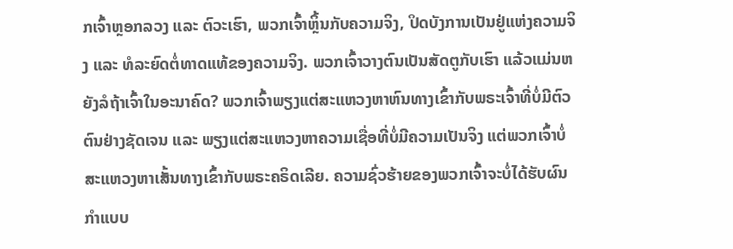ກເຈົ້າຫຼອກລວງ ແລະ ຕົວະເຮົາ, ພວກເຈົ້າຫຼິ້ນກັບຄວາມຈິງ, ປິດບັງການເປັນຢູ່ແຫ່ງຄວາມຈິງ ແລະ ທໍລະຍົດຕໍ່ທາດແທ້ຂອງຄວາມຈິງ. ພວກເຈົ້າວາງຕົນເປັນສັດຕູກັບເຮົາ ແລ້ວແມ່ນຫຍັງລໍຖ້າເຈົ້າໃນອະນາຄົດ? ພວກເຈົ້າພຽງແຕ່ສະແຫວງຫາຫົນທາງເຂົ້າກັບພຣະເຈົ້າທີ່ບໍ່ມີຕົວຕົນຢ່າງຊັດເຈນ ແລະ ພຽງແຕ່ສະແຫວງຫາຄວາມເຊື່ອທີ່ບໍ່ມີຄວາມເປັນຈິງ ແຕ່ພວກເຈົ້າບໍ່ສະແຫວງຫາເສັ້ນທາງເຂົ້າກັບພຣະຄຣິດເລີຍ. ຄວາມຊົ່ວຮ້າຍຂອງພວກເຈົ້າຈະບໍ່ໄດ້ຮັບຜົນກໍາແບບ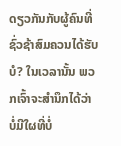ດຽວກັນກັບຜູ້ຄົນທີ່ຊົ່ວຊ້າສົມຄວນໄດ້ຮັບບໍ? ໃນເວລານັ້ນ ພວກເຈົ້າຈະສຳນຶກໄດ້ວ່າ ບໍ່ມີໃຜທີ່ບໍ່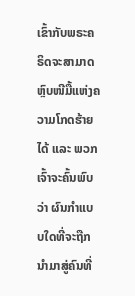ເຂົ້າກັບພຣະຄຣິດຈະສາມາດຫຼົບໜີມື້ແຫ່ງຄວາມໂກດຮ້າຍໄດ້ ແລະ ພວກເຈົ້າຈະຄົ້ນພົບວ່າ ຜົນກໍາແບບໃດທີ່ຈະຖືກນໍາມາສູ່ຄົນທີ່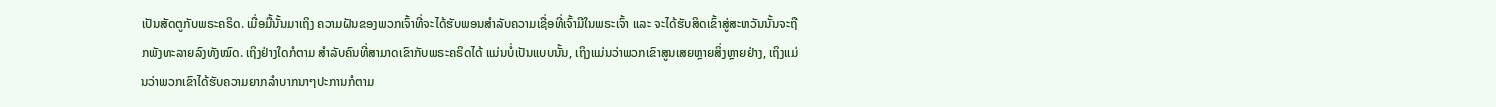ເປັນສັດຕູກັບພຣະຄຣິດ. ເມື່ອມື້ນັ້ນມາເຖິງ ຄວາມຝັນຂອງພວກເຈົ້າທີ່ຈະໄດ້ຮັບພອນສຳລັບຄວາມເຊື່ອທີ່ເຈົ້າມີໃນພຣະເຈົ້າ ແລະ ຈະໄດ້ຮັບສິດເຂົ້າສູ່ສະຫວັນນັ້ນຈະຖືກພັງທະລາຍລົງທັງໝົດ. ເຖິງຢ່າງໃດກໍຕາມ ສໍາລັບຄົນທີ່ສາມາດເຂົາກັບພຣະຄຣິດໄດ້ ແມ່ນບໍ່ເປັນແບບນັ້ນ, ເຖິງແມ່ນວ່າພວກເຂົາສູນເສຍຫຼາຍສິ່ງຫຼາຍຢ່າງ, ເຖິງແມ່ນວ່າພວກເຂົາໄດ້ຮັບຄວາມຍາກລຳບາກນາໆປະການກໍຕາມ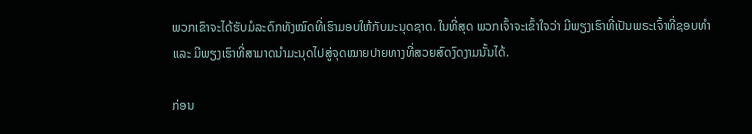ພວກເຂົາຈະໄດ້ຮັບມໍລະດົກທັງໝົດທີ່ເຮົາມອບໃຫ້ກັບມະນຸດຊາດ. ໃນທີ່ສຸດ ພວກເຈົ້າຈະເຂົ້າໃຈວ່າ ມີພຽງເຮົາທີ່ເປັນພຣະເຈົ້າທີ່ຊອບທຳ ແລະ ມີພຽງເຮົາທີ່ສາມາດນໍາມະນຸດໄປສູ່ຈຸດໝາຍປາຍທາງທີ່ສວຍສົດງົດງາມນັ້ນໄດ້.

ກ່ອນ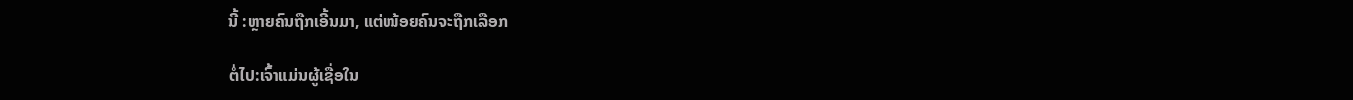ນີ້ :ຫຼາຍຄົນຖືກເອີ້ນມາ, ແຕ່ໜ້ອຍຄົນຈະຖືກເລືອກ

ຕໍ່ໄປ:ເຈົ້າແມ່ນຜູ້ເຊື່ອໃນ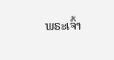ພຣະເຈົ້າ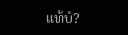ແທ້ບໍ?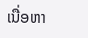ເນື່ອຫາ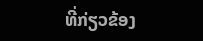ທີ່ກ່ຽວຂ້ອງ